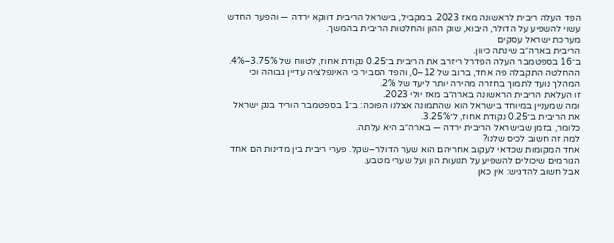הפד העלה ריבית לראשונה מאז 2023. במקביל, בישראל הריבית דווקא ירדה — והפער החדש עשוי להשפיע על הדולר, היבוא, שוק ההון והחלטות הריבית בהמשך.
מערכת ישראל עסקים
הריבית בארה״ב שינתה כיוון.
ב־16 בספטמבר העלה הפדרל ריזרב את הריבית ב־0.25 נקודת אחוז, לטווח של 3.75%–4%. ההחלטה התקבלה פה אחד, ברוב של 12–0, והפד הסביר כי האינפלציה עדיין גבוהה וכי המהלך נועד לתמוך בחזרה מהירה יותר ליעד של 2%.
זו העלאת הריבית הראשונה בארה״ב מאז יולי 2023.
ומה שמעניין במיוחד בישראל הוא שהתמונה אצלנו הפוכה: ב־1 בספטמבר הוריד בנק ישראל את הריבית ב־0.25 נקודת אחוז, ל־3.25%.
כלומר, בזמן שבישראל הריבית ירדה — בארה״ב היא עלתה.
למה זה חשוב לכיס שלנו?
אחד המקומות שכדאי לעקוב אחריהם הוא שער הדולר–שקל. פערי ריבית בין מדינות הם אחד הגורמים שיכולים להשפיע על תנועות הון ועל שערי מטבע.
אבל חשוב להדגיש: אין כאן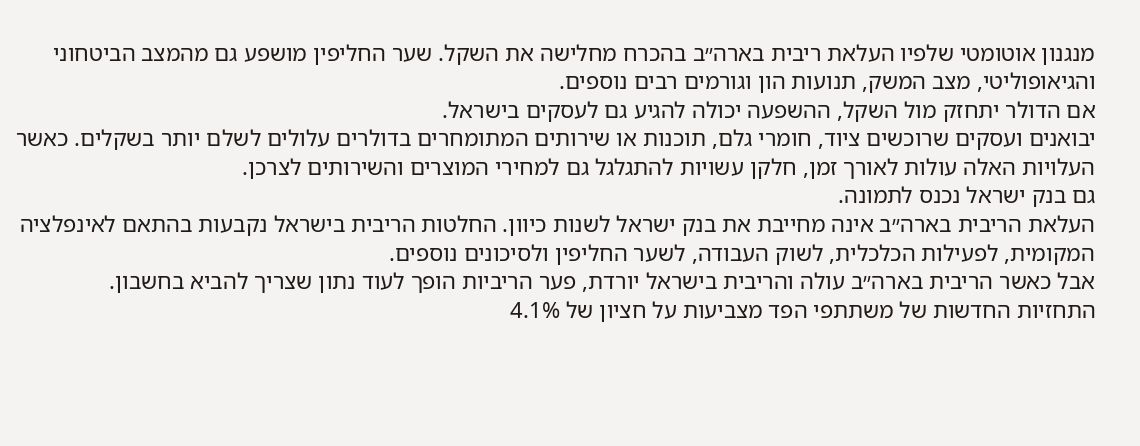מנגנון אוטומטי שלפיו העלאת ריבית בארה״ב בהכרח מחלישה את השקל. שער החליפין מושפע גם מהמצב הביטחוני והגיאופוליטי, מצב המשק, תנועות הון וגורמים רבים נוספים.
אם הדולר יתחזק מול השקל, ההשפעה יכולה להגיע גם לעסקים בישראל.
יבואנים ועסקים שרוכשים ציוד, חומרי גלם, תוכנות או שירותים המתומחרים בדולרים עלולים לשלם יותר בשקלים. כאשר העלויות האלה עולות לאורך זמן, חלקן עשויות להתגלגל גם למחירי המוצרים והשירותים לצרכן.
גם בנק ישראל נכנס לתמונה.
העלאת הריבית בארה״ב אינה מחייבת את בנק ישראל לשנות כיוון. החלטות הריבית בישראל נקבעות בהתאם לאינפלציה המקומית, לפעילות הכלכלית, לשוק העבודה, לשער החליפין ולסיכונים נוספים.
אבל כאשר הריבית בארה״ב עולה והריבית בישראל יורדת, פער הריביות הופך לעוד נתון שצריך להביא בחשבון.
התחזיות החדשות של משתתפי הפד מצביעות על חציון של 4.1%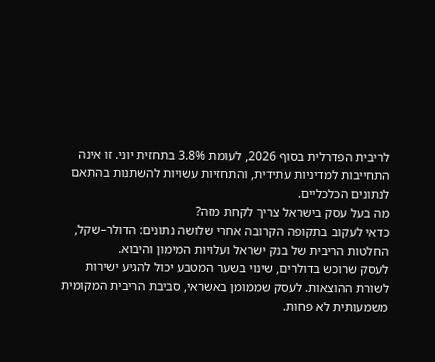לריבית הפדרלית בסוף 2026, לעומת 3.8% בתחזית יוני. זו אינה התחייבות למדיניות עתידית, והתחזיות עשויות להשתנות בהתאם לנתונים הכלכליים.
מה בעל עסק בישראל צריך לקחת מזה?
כדאי לעקוב בתקופה הקרובה אחרי שלושה נתונים: הדולר–שקל, החלטות הריבית של בנק ישראל ועלויות המימון והיבוא.
לעסק שרוכש בדולרים, שינוי בשער המטבע יכול להגיע ישירות לשורת ההוצאות. לעסק שממומן באשראי, סביבת הריבית המקומית משמעותית לא פחות.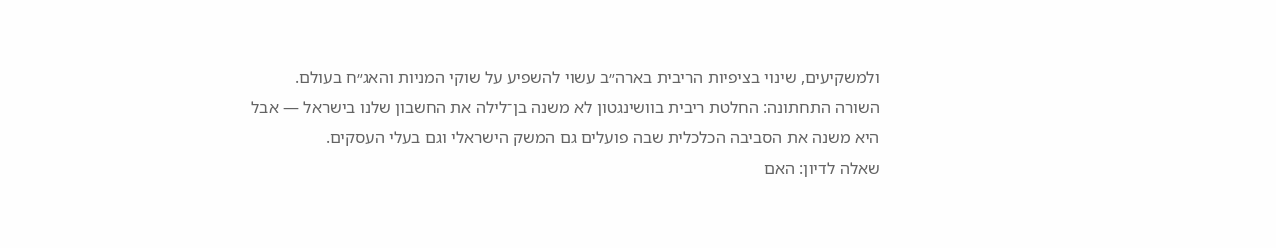ולמשקיעים, שינוי בציפיות הריבית בארה״ב עשוי להשפיע על שוקי המניות והאג״ח בעולם.
השורה התחתונה: החלטת ריבית בוושינגטון לא משנה בן־לילה את החשבון שלנו בישראל — אבל היא משנה את הסביבה הכלכלית שבה פועלים גם המשק הישראלי וגם בעלי העסקים.
שאלה לדיון: האם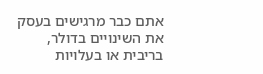אתם כבר מרגישים בעסק את השינויים בדולר, בריבית או בעלויות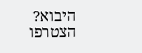היבוא?
הצטרפו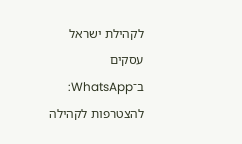לקהילת ישראל עסקים ב־WhatsApp:
להצטרפות לקהילה